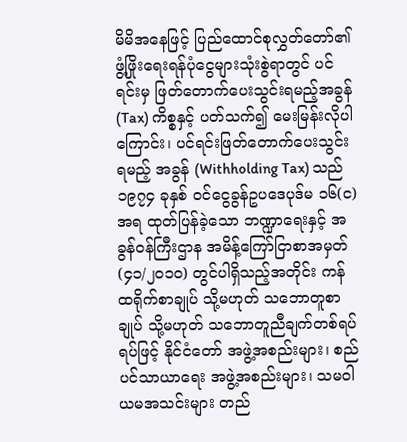မိမိအနေဖြင့် ပြည်ထောင်စုလွှတ်တော်၏ ဖွံ့ဖြိုးရေးရန်ပုံငွေများသုံးစွဲရာတွင် ပင်ရင်းမှ ဖြတ်တောက်ပေးသွင်းရမည့်အခွန် (Tax) ကိစ္စနှင့် ပတ်သက်၍ မေးမြန်းလိုပါကြောင်း၊ ပင်ရင်းဖြတ်တောက်ပေးသွင်းရမည့် အခွန် (Withholding Tax) သည် ၁၉၇၄ ခုနှစ် ဝင်ငွေခွန်ဥပဒေပုဒ်မ ၁၆(င)အရ ထုတ်ပြန်ခဲ့သော ဘဏ္ဍာရေးနှင့် အခွန်ဝန်ကြီးဌာန အမိန့်ကြော်ငြာစာအမှတ်(၄၁/၂၀၁၀) တွင်ပါရှိသည့်အတိုင်း ကန်ထရိုက်စာချုပ် သို့မဟုတ် သဘောတူစာချုပ် သို့မဟုတ် သဘောတူညီချက်တစ်ရပ်ရပ်ဖြင့် နိုင်ငံတော် အဖွဲ့အစည်းများ၊ စည်ပင်သာယာရေး အဖွဲ့အစည်းများ၊ သမဝါယမအသင်းများ တည်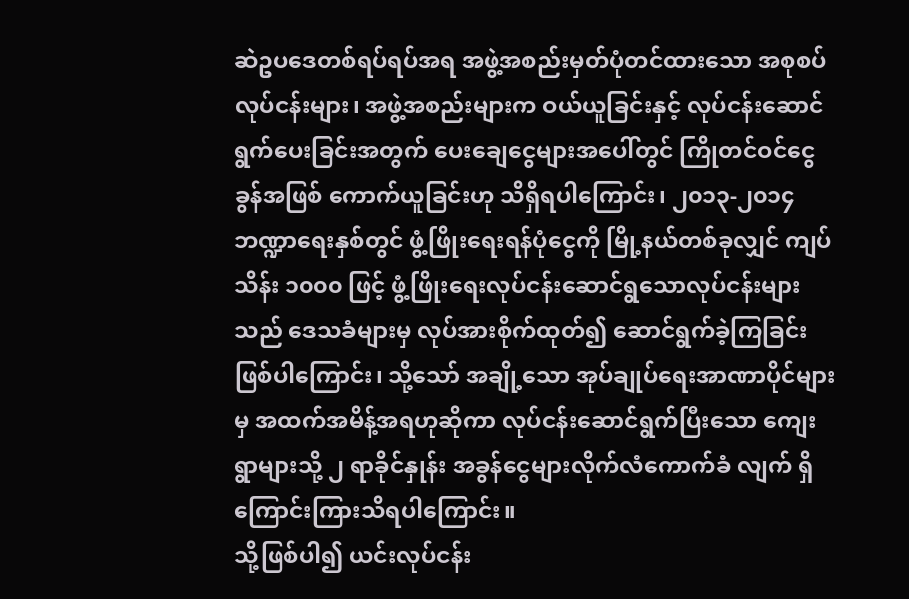ဆဲဥပဒေတစ်ရပ်ရပ်အရ အဖွဲ့အစည်းမှတ်ပုံတင်ထားသော အစုစပ်လုပ်ငန်းများ၊ အဖွဲ့အစည်းများက ဝယ်ယူခြင်းနှင့် လုပ်ငန်းဆောင်ရွက်ပေးခြင်းအတွက် ပေးချေငွေများအပေါ်တွင် ကြိုတင်ဝင်ငွေခွန်အဖြစ် ကောက်ယူခြင်းဟု သိရှိရပါကြောင်း၊ ၂၀၁၃-၂၀၁၄ ဘဏ္ဍာရေးနှစ်တွင် ဖွံ့ဖြိုးရေးရန်ပုံငွေကို မြို့နယ်တစ်ခုလျှင် ကျပ်သိန်း ၁၀၀၀ ဖြင့် ဖွံ့ဖြိုးရေးလုပ်ငန်းဆောင်ရွသောလုပ်ငန်းများသည် ဒေသခံများမှ လုပ်အားစိုက်ထုတ်၍ ဆောင်ရွက်ခဲ့ကြခြင်းဖြစ်ပါကြောင်း၊ သို့သော် အချို့သော အုပ်ချုပ်ရေးအာဏာပိုင်များမှ အထက်အမိန့်အရဟုဆိုကာ လုပ်ငန်းဆောင်ရွက်ပြီးသော ကျေးရွာများသို့ ၂ ရာခိုင်နှုန်း အခွန်ငွေများလိုက်လံကောက်ခံ လျက် ရှိကြောင်းကြားသိရပါကြောင်း။
သို့ဖြစ်ပါ၍ ယင်းလုပ်ငန်း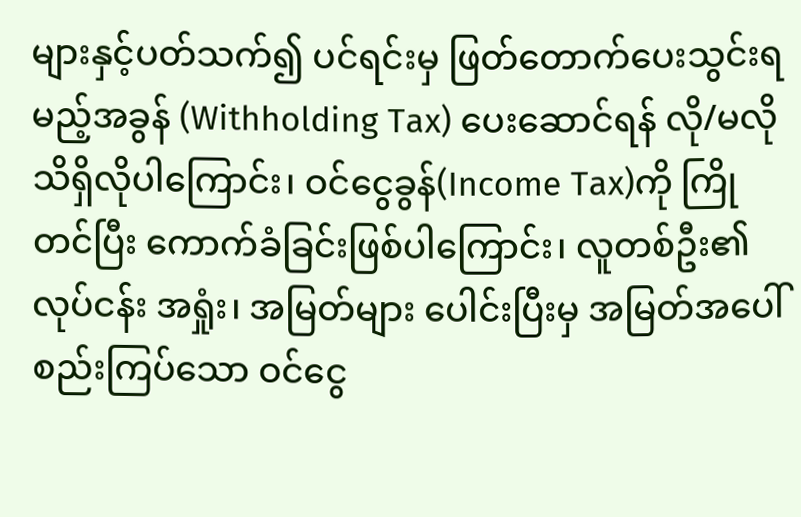များနှင့်ပတ်သက်၍ ပင်ရင်းမှ ဖြတ်တောက်ပေးသွင်းရမည့်အခွန် (Withholding Tax) ပေးဆောင်ရန် လို/မလိုသိရှိလိုပါကြောင်း၊ ဝင်ငွေခွန်(Income Tax)ကို ကြိုတင်ပြီး ကောက်ခံခြင်းဖြစ်ပါကြောင်း၊ လူတစ်ဦး၏ လုပ်ငန်း အရှုံး၊ အမြတ်များ ပေါင်းပြီးမှ အမြတ်အပေါ် စည်းကြပ်သော ဝင်ငွေ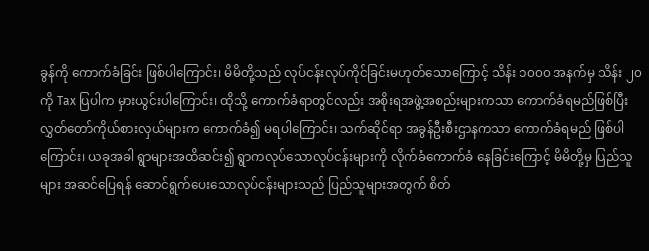ခွန်ကို ကောက်ခံခြင်း ဖြစ်ပါကြောင်း၊ မိမိတို့သည် လုပ်ငန်းလုပ်ကိုင်ခြင်းမဟုတ်သောကြောင့် သိန်း ၁၀၀၀ အနက်မှ သိန်း ၂၀ ကို Tax ပြပါက မှားယွင်းပါကြောင်း၊ ထိုသို့ ကောက်ခံရာတွင်လည်း အစိုးရအဖွဲ့အစည်းများကသာ ကောက်ခံရမည်ဖြစ်ပြီး လွှတ်တော်ကိုယ်စားလှယ်များက ကောက်ခံ၍ မရပါကြောင်း၊ သက်ဆိုင်ရာ အခွန်ဦးစီးဌာနကသာ ကောက်ခံရမည် ဖြစ်ပါကြောင်း၊ ယခုအခါ ရွာများအထိဆင်း၍ ရွာကလုပ်သောလုပ်ငန်းများကို လိုက်ခံကောက်ခံ နေခြင်းကြောင့် မိမိတို့မှ ပြည်သူများ အဆင်ပြေရန် ဆောင်ရွက်ပေးသောလုပ်ငန်းများသည် ပြည်သူများအတွက် စိတ်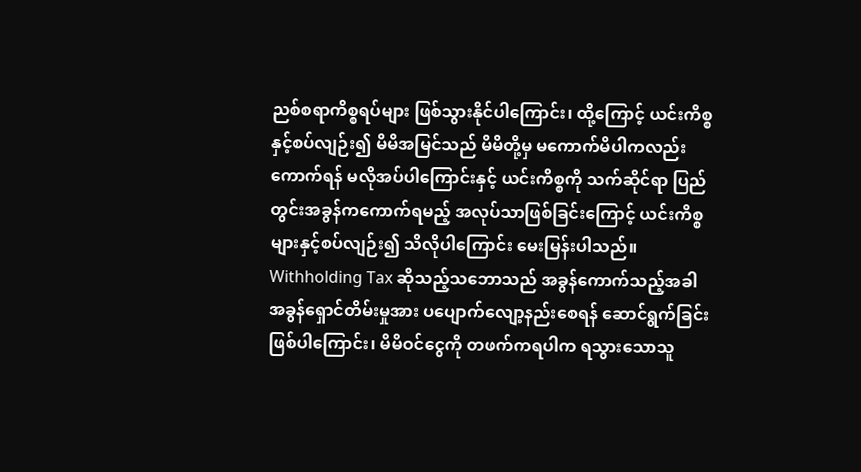ညစ်စရာကိစ္စရပ်များ ဖြစ်သွားနိုင်ပါကြောင်း၊ ထို့ကြောင့် ယင်းကိစ္စနှင့်စပ်လျဉ်း၍ မိမိအမြင်သည် မိမိတို့မှ မကောက်မိပါကလည်း ကောက်ရန် မလိုအပ်ပါကြောင်းနှင့် ယင်းကိစ္စကို သက်ဆိုင်ရာ ပြည်တွင်းအခွန်ကကောက်ရမည့် အလုပ်သာဖြစ်ခြင်းကြောင့် ယင်းကိစ္စများနှင့်စပ်လျဉ်း၍ သိလိုပါကြောင်း မေးမြန်းပါသည်။
Withholding Tax ဆိုသည့်သဘောသည် အခွန်ကောက်သည့်အခါ အခွန်ရှောင်တိမ်းမှုအား ပပျောက်လျော့နည်းစေရန် ဆောင်ရွက်ခြင်းဖြစ်ပါကြောင်း၊ မိမိဝင်ငွေကို တဖက်ကရပါက ရသွားသောသူ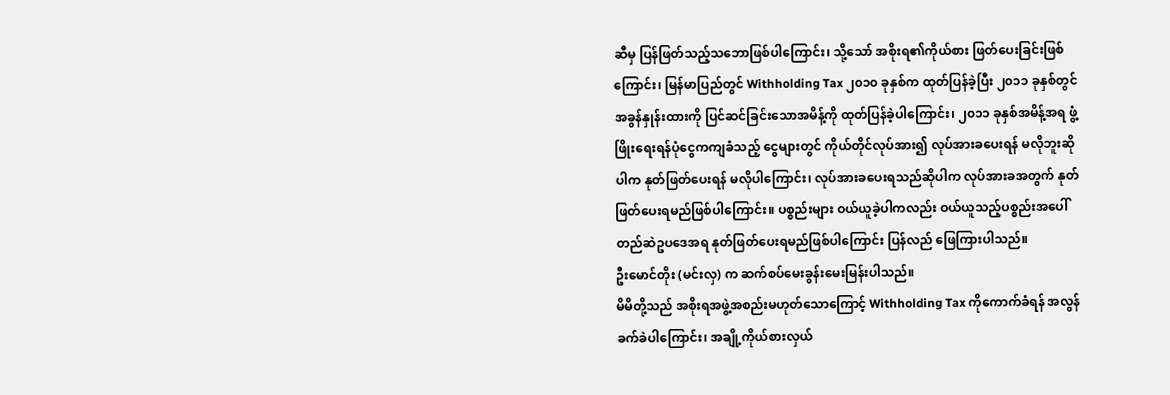ဆီမှ ပြန်ဖြတ်သည့်သဘောဖြစ်ပါကြောင်း၊ သို့သော် အစိုးရ၏ကိုယ်စား ဖြတ်ပေးခြင်းဖြစ်ကြောင်း၊ မြန်မာပြည်တွင် Withholding Tax ၂၀၁၀ ခုနှစ်က ထုတ်ပြန်ခဲ့ပြီး ၂၀၁၁ ခုနှစ်တွင် အခွန်နှုန်းထားကို ပြင်ဆင်ခြင်းသောအမိန့်ကို ထုတ်ပြန်ခဲ့ပါကြောင်း၊ ၂၀၁၁ ခုနှစ်အမိန့်အရ ဖွံ့ဖြိုးရေးရန်ပုံငွေကကျခံသည့် ငွေများတွင် ကိုယ်တိုင်လုပ်အား၍ လုပ်အားခပေးရန် မလိုဘူးဆိုပါက နုတ်ဖြတ်ပေးရန် မလိုပါကြောင်း၊ လုပ်အားခပေးရသည်ဆိုပါက လုပ်အားခအတွက် နုတ်ဖြတ်ပေးရမည်ဖြစ်ပါကြောင်း။ ပစ္စည်းများ ဝယ်ယူခဲ့ပါကလည်း ဝယ်ယူသည့်ပစ္စည်းအပေါ် တည်ဆဲဥပဒေအရ နုတ်ဖြတ်ပေးရမည်ဖြစ်ပါကြောင်း ပြန်လည် ဖြေကြားပါသည်။
ဦးမောင်တိုး (မင်းလှ) က ဆက်စပ်မေးခွန်းမေးမြန်းပါသည်။
မိမိတို့သည် အစိုးရအဖွဲ့အစည်းမဟုတ်သောကြောင့် Withholding Tax ကိုကောက်ခံရန် အလွန်ခက်ခဲပါကြောင်း၊ အချို့ကိုယ်စားလှယ်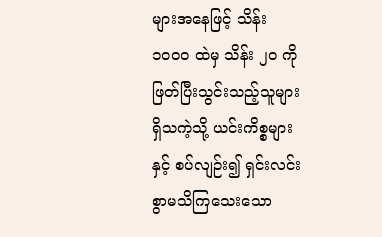များအနေဖြင့် သိန်း ၁၀၀၀ ထဲမှ သိန်း ၂၀ ကိုဖြတ်ပြီးသွင်းသည့်သူများ ရှိသကဲ့သို့ ယင်းကိစ္စများနှင့် စပ်လျဉ်း၍ ရှင်းလင်းစွာမသိကြသေးသော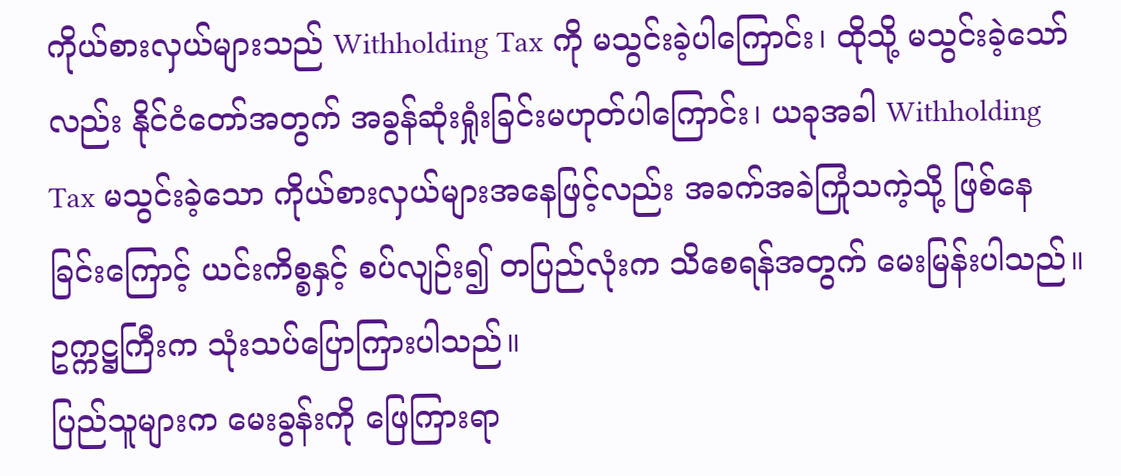ကိုယ်စားလှယ်များသည် Withholding Tax ကို မသွင်းခဲ့ပါကြောင်း၊ ထိုသို့ မသွင်းခဲ့သော်လည်း နိုင်ငံတော်အတွက် အခွန်ဆုံးရှုံးခြင်းမဟုတ်ပါကြောင်း၊ ယခုအခါ Withholding Tax မသွင်းခဲ့သော ကိုယ်စားလှယ်များအနေဖြင့်လည်း အခက်အခဲကြုံသကဲ့သို့ ဖြစ်နေခြင်းကြောင့် ယင်းကိစ္စနှင့် စပ်လျဉ်း၍ တပြည်လုံးက သိစေရန်အတွက် မေးမြန်းပါသည်။
ဥက္ကဋ္ဌကြီးက သုံးသပ်ပြောကြားပါသည်။
ပြည်သူများက မေးခွန်းကို ဖြေကြားရာ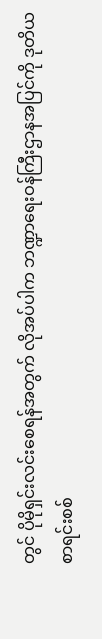တွင် ပိုမိုရှင်းလင်းစေရန်အတွက် လိုအပ်ပါက ဘဏ္ဍာရေးဝန်ကြီးဌာနအပြင်ကို ဒုတိယ စာရင်းစစ်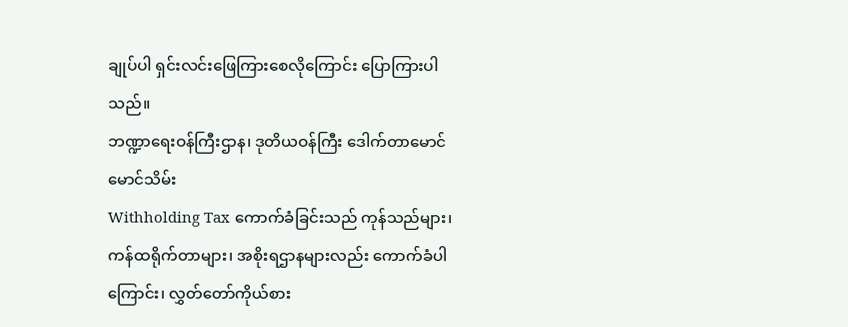ချုပ်ပါ ရှင်းလင်းဖြေကြားစေလိုကြောင်း ပြောကြားပါသည်။
ဘဏ္ဍာရေးဝန်ကြီးဌာန၊ ဒုတိယဝန်ကြီး ဒေါက်တာမောင်မောင်သိမ်း
Withholding Tax ကောက်ခံခြင်းသည် ကုန်သည်များ၊ ကန်ထရိုက်တာများ၊ အစိုးရဌာနများလည်း ကောက်ခံပါကြောင်း၊ လွှတ်တော်ကိုယ်စား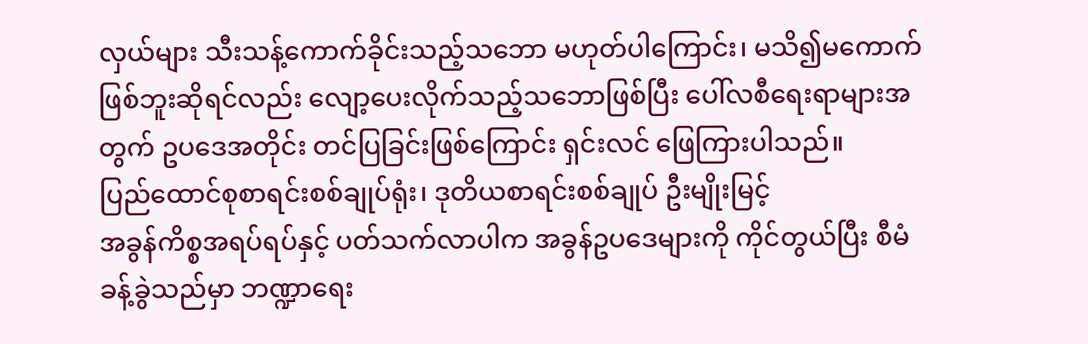လှယ်များ သီးသန့်ကောက်ခိုင်းသည့်သဘော မဟုတ်ပါကြောင်း၊ မသိ၍မကောက်ဖြစ်ဘူးဆိုရင်လည်း လျော့ပေးလိုက်သည့်သဘောဖြစ်ပြီး ပေါ်လစီရေးရာများအတွက် ဥပဒေအတိုင်း တင်ပြခြင်းဖြစ်ကြောင်း ရှင်းလင် ဖြေကြားပါသည်။
ပြည်ထောင်စုစာရင်းစစ်ချုပ်ရုံး၊ ဒုတိယစာရင်းစစ်ချုပ် ဦးမျိုးမြင့်
အခွန်ကိစ္စအရပ်ရပ်နှင့် ပတ်သက်လာပါက အခွန်ဥပဒေများကို ကိုင်တွယ်ပြီး စီမံခန့်ခွဲသည်မှာ ဘဏ္ဍာရေး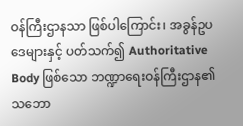ဝန်ကြီးဌာနသာ ဖြစ်ပါကြောင်း၊ အခွန်ဥပဒေများနှင့် ပတ်သက်၍ Authoritative Body ဖြစ်သော ဘဏ္ဍာရေးဝန်ကြီးဌာန၏သဘော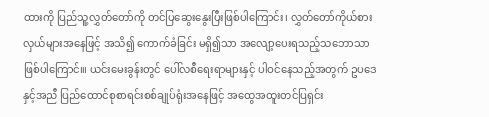ထားကို ပြည်သူ့လွှတ်တော်ကို တင်ပြဆွေးနွေးပြီးဖြစ်ပါကြောင်း၊ လွှတ်တော်ကိုယ်စားလှယ်များအနေဖြင့် အသိ၍ ကောက်ခံခြင်း မရှိ၍သာ အလျော့ပေးရသည့်သဘောသာဖြစ်ပါကြောင်။၊ ယင်းမေးခွန်းတွင် ပေါ်လစီရေးရာများနှင့် ပါဝင်နေသည့်အတွက် ဥပဒေနှင့်အညီ ပြည်ထောင်စုစာရင်းစစ်ချုပ်ရုံးအနေဖြင့် အထွေအထူးတင်ပြရှင်း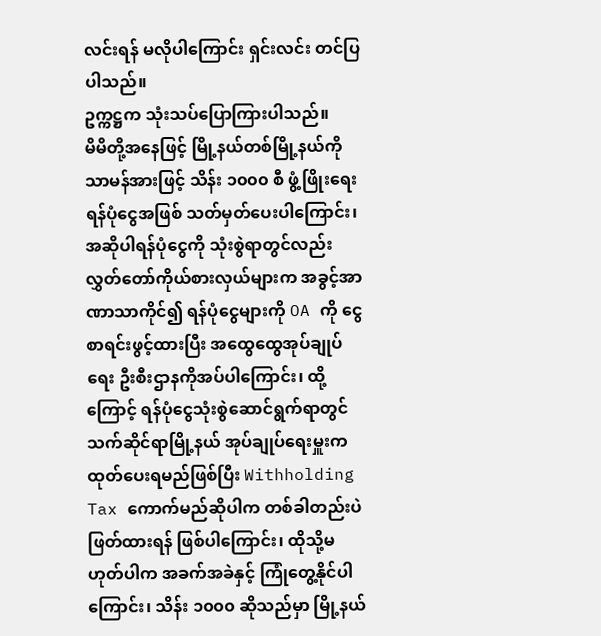လင်းရန် မလိုပါကြောင်း ရှင်းလင်း တင်ပြပါသည်။
ဥက္ကဋ္ဌက သုံးသပ်ပြောကြားပါသည်။
မိမိတို့အနေဖြင့် မြို့နယ်တစ်မြို့နယ်ကို သာမန်အားဖြင့် သိန်း ၁၀၀၀ စီ ဖွံ့ဖြိုးရေးရန်ပုံငွေအဖြစ် သတ်မှတ်ပေးပါကြောင်း၊ အဆိုပါရန်ပုံငွေကို သုံးစွဲရာတွင်လည်း လွှတ်တော်ကိုယ်စားလှယ်များက အခွင့်အာဏာသာကိုင်၍ ရန်ပုံငွေများကို OA ကို ငွေစာရင်းဖွင့်ထားပြီး အထွေထွေအုပ်ချုပ်ရေး ဦးစီးဌာနကိုအပ်ပါကြောင်း၊ ထို့ကြောင့် ရန်ပုံငွေသုံးစွဲဆောင်ရွက်ရာတွင် သက်ဆိုင်ရာမြို့နယ် အုပ်ချုပ်ရေးမှူးက ထုတ်ပေးရမည်ဖြစ်ပြီး Withholding Tax ကောက်မည်ဆိုပါက တစ်ခါတည်းပဲဖြတ်ထားရန် ဖြစ်ပါကြောင်း၊ ထိုသို့မဟုတ်ပါက အခက်အခဲနှင့် ကြုံတွေ့နိုင်ပါကြောင်း၊ သိန်း ၁၀၀၀ ဆိုသည်မှာ မြို့နယ်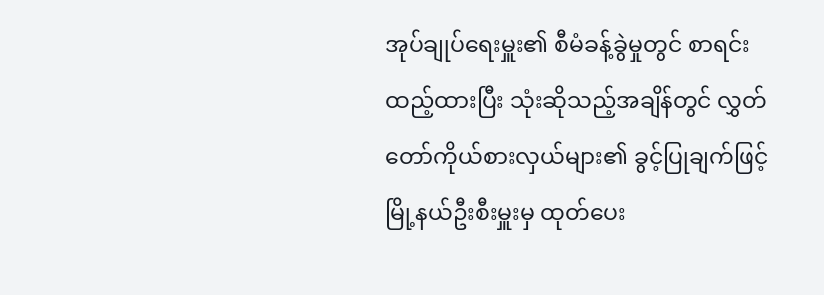အုပ်ချုပ်ရေးမှူး၏ စီမံခန့်ခွဲမှုတွင် စာရင်းထည့်ထားပြီး သုံးဆိုသည့်အချိန်တွင် လွှတ်တော်ကိုယ်စားလှယ်များ၏ ခွင့်ပြုချက်ဖြင့် မြို့နယ်ဦးစီးမှူးမှ ထုတ်ပေး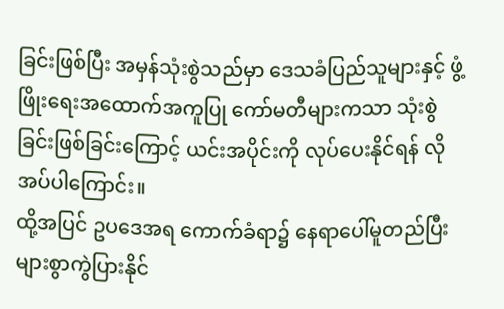ခြင်းဖြစ်ပြီး အမှန်သုံးစွဲသည်မှာ ဒေသခံပြည်သူများနှင့် ဖွံ့ဖြိုးရေးအထောက်အကူပြု ကော်မတီများကသာ သုံးစွဲခြင်းဖြစ်ခြင်းကြောင့် ယင်းအပိုင်းကို လုပ်ပေးနိုင်ရန် လိုအပ်ပါကြောင်း။
ထို့အပြင် ဥပဒေအရ ကောက်ခံရာ၌ နေရာပေါ်မူတည်ပြီး များစွာကွဲပြားနိုင်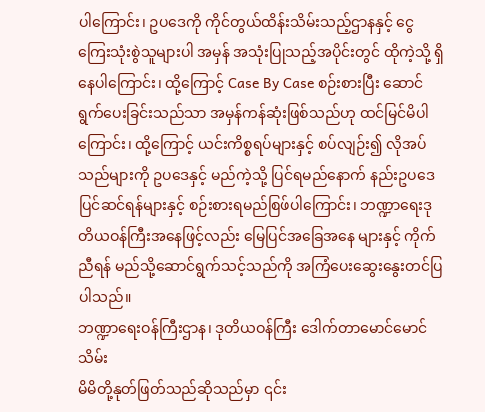ပါကြောင်း၊ ဥပဒေကို ကိုင်တွယ်ထိန်းသိမ်းသည့်ဌာနနှင့် ငွေကြေးသုံးစွဲသူများပါ အမှန် အသုံးပြုသည့်အပိုင်းတွင် ထိုကဲ့သို့ ရှိနေပါကြောင်း၊ ထို့ကြောင့် Case By Case စဉ်းစားပြီး ဆောင်ရွက်ပေးခြင်းသည်သာ အမှန်ကန်ဆုံးဖြစ်သည်ဟု ထင်မြင်မိပါကြောင်း၊ ထို့ကြောင့် ယင်းကိစ္စရပ်များနှင့် စပ်လျဉ်း၍ လိုအပ်သည်များကို ဥပဒေနှင့် မည်ကဲ့သို့ ပြင်ရမည်နောက် နည်းဥပဒေပြင်ဆင်ရန်များနှင့် စဉ်းစားရမည်စြဖ်ပါကြောင်း၊ ဘဏ္ဍာရေးဒုတိယဝန်ကြီးအနေဖြင့်လည်း မြေပြင်အခြေအနေ များနှင့် ကိုက်ညီရန် မည်သို့ဆောင်ရွက်သင့်သည်ကို အကြံပေးဆွေးနွေးတင်ပြပါသည်။
ဘဏ္ဍာရေးဝန်ကြီးဌာန၊ ဒုတိယဝန်ကြီး ဒေါက်တာမောင်မောင်သိမ်း
မိမိတို့နုတ်ဖြတ်သည်ဆိုသည်မှာ ၎င်း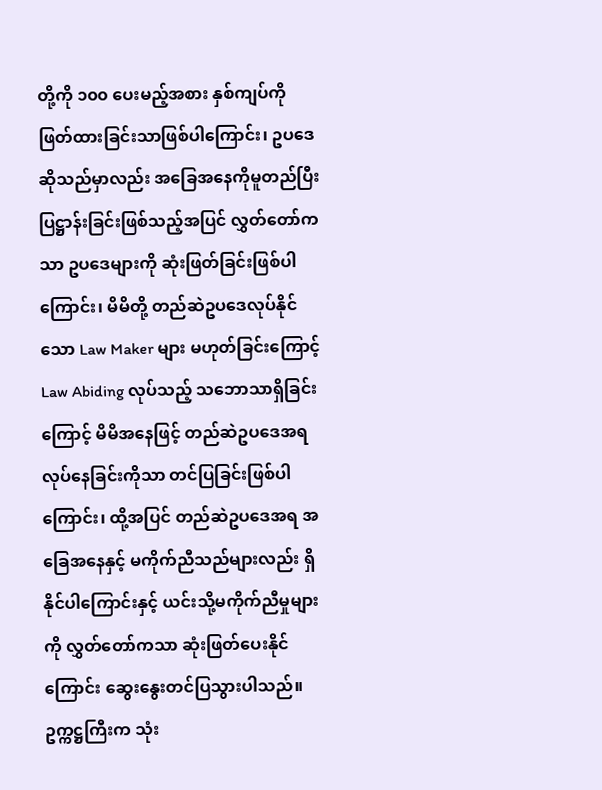တို့ကို ၁၀၀ ပေးမည့်အစား နှစ်ကျပ်ကို ဖြတ်ထားခြင်းသာဖြစ်ပါကြောင်း၊ ဥပဒေဆိုသည်မှာလည်း အခြေအနေကိုမူတည်ပြီး ပြဋ္ဌာန်းခြင်းဖြစ်သည့်အပြင် လွှတ်တော်ကသာ ဥပဒေများကို ဆုံးဖြတ်ခြင်းဖြစ်ပါကြောင်း၊ မိမိတို့ တည်ဆဲဥပဒေလုပ်နိုင်သော Law Maker များ မဟုတ်ခြင်းကြောင့် Law Abiding လုပ်သည့် သဘောသာရှိခြင်းကြောင့် မိမိအနေဖြင့် တည်ဆဲဥပဒေအရလုပ်နေခြင်းကိုသာ တင်ပြခြင်းဖြစ်ပါကြောင်း၊ ထို့အပြင် တည်ဆဲဥပဒေအရ အခြေအနေနှင့် မကိုက်ညီသည်များလည်း ရှိနိုင်ပါကြောင်းနှင့် ယင်းသို့မကိုက်ညီမှုများကို လွှတ်တော်ကသာ ဆုံးဖြတ်ပေးနိုင်ကြောင်း ဆွေးနွေးတင်ပြသွားပါသည်။
ဥက္ကဋ္ဌကြီးက သုံး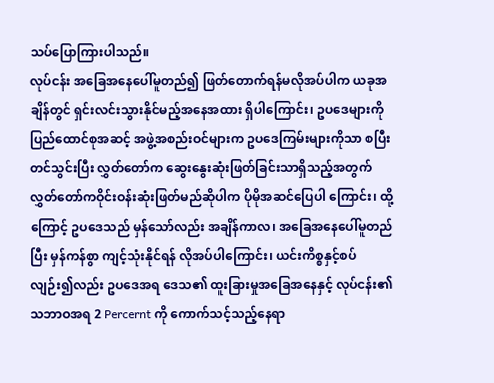သပ်ပြောကြားပါသည်။
လုပ်ငန်း အခြေအနေပေါ်မူတည်၍ ဖြတ်တောက်ရန်မလိုအပ်ပါက ယခုအချိန်တွင် ရှင်းလင်းသွားနိုင်မည့်အနေအထား ရှိပါကြောင်း၊ ဥပဒေများကို ပြည်ထောင်စုအဆင့် အဖွဲ့အစည်းဝင်များက ဥပဒေကြမ်းများကိုသာ စပြီးတင်သွင်းပြီး လွှတ်တော်က ဆွေးနွေးဆုံးဖြတ်ခြင်းသာရှိသည့်အတွက် လွှတ်တော်ကဝိုင်းဝန်းဆုံးဖြတ်မည်ဆိုပါက ပိုမိုအဆင်ပြေပါ ကြောင်း၊ ထို့ကြောင့် ဥပဒေသည် မှန်သော်လည်း အချိန်ကာလ၊ အခြေအနေပေါ်မူတည်ပြီး မှန်ကန်စွာ ကျင့်သုံးနိုင်ရန် လိုအပ်ပါကြောင်း၊ ယင်းကိစ္စနှင့်စပ်လျဉ်း၍လည်း ဥပဒေအရ ဒေသ၏ ထူးခြားမှုအခြေအနေနှင့် လုပ်ငန်း၏ သဘာဝအရ 2 Percernt ကို ကောက်သင့်သည့်နေရာ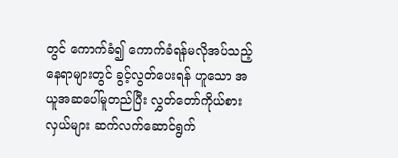တွင် ကောက်ခံ၍ ကောက်ခံရန်မလိုအပ်သည့် နေရာများတွင် ခွင့်လွတ်ပေးရန် ဟူသော အယူအဆပေါ်မူတည်ပြီး လွှတ်တော်ကိုယ်စားလှယ်များ ဆက်လက်ဆောင်ရွက်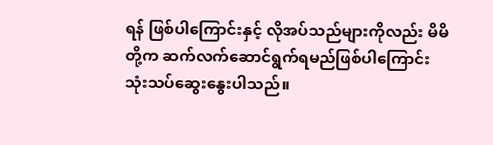ရန် ဖြစ်ပါကြောင်းနှင့် လိုအပ်သည်များကိုလည်း မိမိတို့က ဆက်လက်ဆောင်ရွက်ရမည်ဖြစ်ပါကြောင်း သုံးသပ်ဆွေးနွေးပါသည်။